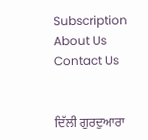Subscription About Us Contact Us


ਦਿੱਲੀ ਗੁਰਦੁਆਰਾ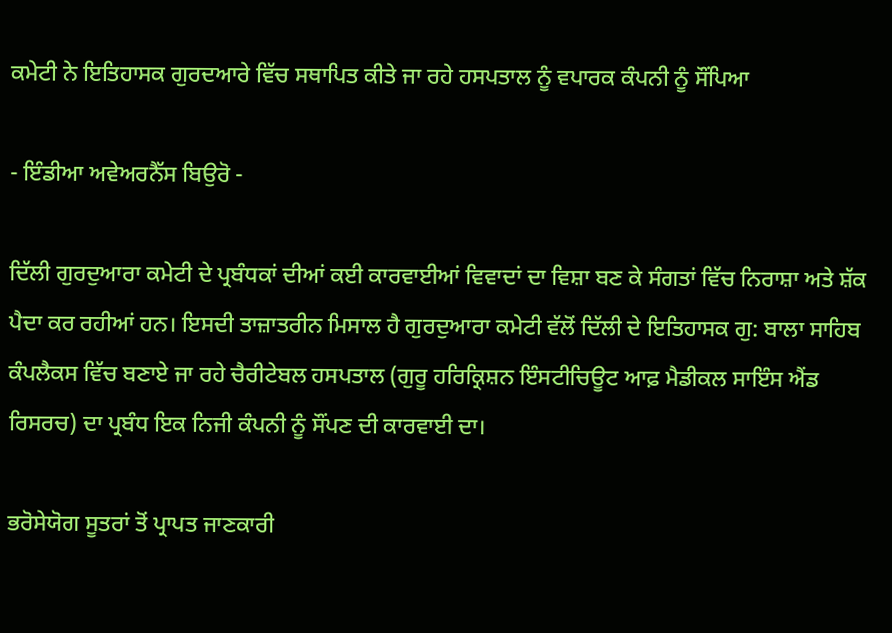ਕਮੇਟੀ ਨੇ ਇਤਿਹਾਸਕ ਗੁਰਦਆਰੇ ਵਿੱਚ ਸਥਾਪਿਤ ਕੀਤੇ ਜਾ ਰਹੇ ਹਸਪਤਾਲ ਨੂੰ ਵਪਾਰਕ ਕੰਪਨੀ ਨੂੰ ਸੌਂਪਿਆ

- ਇੰਡੀਆ ਅਵੇਅਰਨੈੱਸ ਬਿਉਰੋ -

ਦਿੱਲੀ ਗੁਰਦੁਆਰਾ ਕਮੇਟੀ ਦੇ ਪ੍ਰਬੰਧਕਾਂ ਦੀਆਂ ਕਈ ਕਾਰਵਾਈਆਂ ਵਿਵਾਦਾਂ ਦਾ ਵਿਸ਼ਾ ਬਣ ਕੇ ਸੰਗਤਾਂ ਵਿੱਚ ਨਿਰਾਸ਼ਾ ਅਤੇ ਸ਼ੱਕ ਪੈਦਾ ਕਰ ਰਹੀਆਂ ਹਨ। ਇਸਦੀ ਤਾਜ਼ਾਤਰੀਨ ਮਿਸਾਲ ਹੈ ਗੁਰਦੁਆਰਾ ਕਮੇਟੀ ਵੱਲੋਂ ਦਿੱਲੀ ਦੇ ਇਤਿਹਾਸਕ ਗੁ: ਬਾਲਾ ਸਾਹਿਬ ਕੰਪਲੈਕਸ ਵਿੱਚ ਬਣਾਏ ਜਾ ਰਹੇ ਚੈਰੀਟੇਬਲ ਹਸਪਤਾਲ (ਗੁਰੂ ਹਰਿਕ੍ਰਿਸ਼ਨ ਇੰਸਟੀਚਿਊਟ ਆਫ਼ ਮੈਡੀਕਲ ਸਾਇੰਸ ਐਂਡ ਰਿਸਰਚ) ਦਾ ਪ੍ਰਬੰਧ ਇਕ ਨਿਜੀ ਕੰਪਨੀ ਨੂੰ ਸੌਂਪਣ ਦੀ ਕਾਰਵਾਈ ਦਾ।

ਭਰੋਸੇਯੋਗ ਸੂਤਰਾਂ ਤੋਂ ਪ੍ਰਾਪਤ ਜਾਣਕਾਰੀ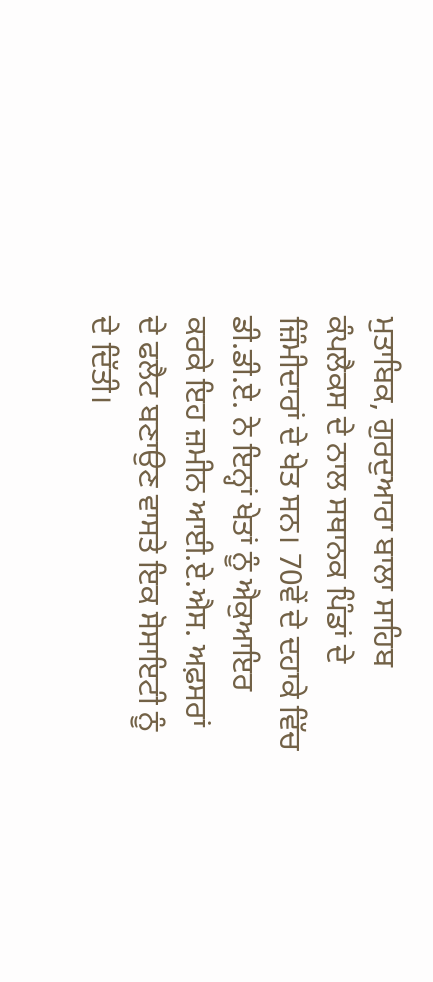ਮੁਤਾਬਿਕ, ਗੁਰਦੁਆਰਾ ਬਾਲਾ ਸਾਹਿਬ ਕੰਪਲੈਕਸ ਦੇ ਨਾਲ ਸਥਾਨਕ ਪਿੰਡਾਂ ਦੇ ਜ਼ਿੰਮੀਦਾਰਾਂ ਦੇ ਖੇਤ ਸਨ। 70ਵੇਂ ਦੇ ਦਹਾਕੇ ਵਿੱਚ ਡੀ.ਡੀ.ਏ. ਨੇ ਇਨ੍ਹਾਂ ਖੇਤਾਂ ਨੂੰ ਐਕੁਆਇਰ ਕਰਕੇ ਇਹ ਜ਼ਮੀਨ ਆਈ.ਏ.ਐਸ. ਅਫ਼ਸਰਾਂ ਦੇ ਫਲੈਟ ਬਣਾਉਣ ਵਾਸਤੇ ਇਕ ਸੋਸਾਇਟੀ ਨੂੰ ਦੇ ਦਿੱਤੀ।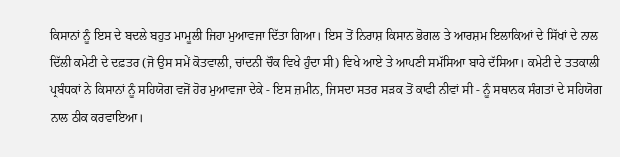ਕਿਸਾਨਾਂ ਨੂੰ ਇਸ ਦੇ ਬਦਲੇ ਬਹੁਤ ਮਾਮੂਲੀ ਜਿਹਾ ਮੁਆਵਜਾ ਦਿੱਤਾ ਗਿਆ। ਇਸ ਤੋਂ ਨਿਰਾਸ਼ ਕਿਸਾਨ ਭੋਗਲ ਤੇ ਆਰਸ਼ਮ ਇਲਾਕਿਆਂ ਦੇ ਸਿੱਖਾਂ ਦੇ ਨਾਲ ਦਿੱਲੀ ਕਮੇਟੀ ਦੇ ਦਫ਼ਤਰ (ਜੋ ਉਸ ਸਮੇਂ ਕੋਤਵਾਲੀ, ਚਾਂਦਨੀ ਚੌਕ ਵਿਖੇ ਹੁੰਦਾ ਸੀ) ਵਿਖੇ ਆਏ ਤੇ ਆਪਣੀ ਸਮੱਸਿਆ ਬਾਰੇ ਦੱਸਿਆ। ਕਮੇਟੀ ਦੇ ਤਤਕਾਲੀ ਪ੍ਰਬੰਧਕਾਂ ਨੇ ਕਿਸਾਨਾਂ ਨੂੰ ਸਹਿਯੋਗ ਵਜੋਂ ਹੋਰ ਮੁਆਵਜਾ ਦੇਕੇ - ਇਸ ਜ਼ਮੀਨ, ਜਿਸਦਾ ਸਤਰ ਸੜਕ ਤੋਂ ਕਾਫੀ ਨੀਵਾਂ ਸੀ - ਨੂੰ ਸਥਾਨਕ ਸੰਗਤਾਂ ਦੇ ਸਹਿਯੋਗ ਨਾਲ ਠੀਕ ਕਰਵਾਇਆ।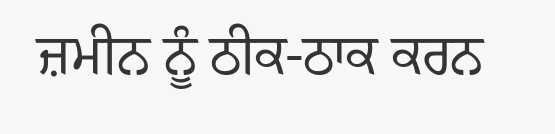ਜ਼ਮੀਨ ਨੂੰ ਠੀਕ-ਠਾਕ ਕਰਨ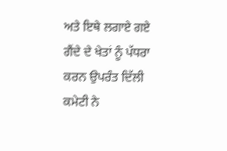ਅਤੇ ਇਥੇ ਲਗਾਏ ਗਏ ਗੈਂਦੇ ਦੇ ਖੇਤਾਂ ਨੂੰ ਪੱਧਰਾ ਕਰਨ ਉਪਰੰਤ ਦਿੱਲੀ ਕਮੇਟੀ ਨੇ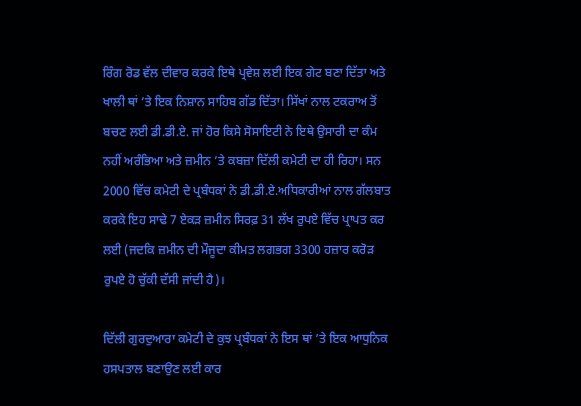ਰਿੰਗ ਰੋਡ ਵੱਲ ਦੀਵਾਰ ਕਰਕੇ ਇਥੇ ਪ੍ਰਵੇਸ਼ ਲਈ ਇਕ ਗੇਟ ਬਣਾ ਦਿੱਤਾ ਅਤੇ ਖਾਲੀ ਥਾਂ ’ਤੇ ਇਕ ਨਿਸ਼ਾਨ ਸਾਹਿਬ ਗੱਡ ਦਿੱਤਾ। ਸਿੱਖਾਂ ਨਾਲ ਟਕਰਾਅ ਤੋਂ ਬਚਣ ਲਈ ਡੀ.ਡੀ.ਏ. ਜਾਂ ਹੋਰ ਕਿਸੇ ਸੋਸਾਇਟੀ ਨੇ ਇਥੇ ਉਸਾਰੀ ਦਾ ਕੰਮ ਨਹੀਂ ਅਰੰਭਿਆ ਅਤੇ ਜ਼ਮੀਨ ’ਤੇ ਕਬਜ਼ਾ ਦਿੱਲੀ ਕਮੇਟੀ ਦਾ ਹੀ ਰਿਹਾ। ਸਨ 2000 ਵਿੱਚ ਕਮੇਟੀ ਦੇ ਪ੍ਰਬੰਧਕਾਂ ਨੇ ਡੀ.ਡੀ.ਏ.ਅਧਿਕਾਰੀਆਂ ਨਾਲ ਗੱਲਬਾਤ ਕਰਕੇ ਇਹ ਸਾਢੇ 7 ਏਕੜ ਜ਼ਮੀਨ ਸਿਰਫ਼ 31 ਲੱਖ ਰੁਪਏ ਵਿੱਚ ਪ੍ਰਾਪਤ ਕਰ ਲਈ (ਜਦਕਿ ਜ਼ਮੀਨ ਦੀ ਮੌਜੂਦਾ ਕੀਮਤ ਲਗਭਗ 3300 ਹਜ਼ਾਰ ਕਰੋੜ ਰੁਪਏ ਹੋ ਚੁੱਕੀ ਦੱਸੀ ਜਾਂਦੀ ਹੈ)।

ਦਿੱਲੀ ਗੁਰਦੁਆਰਾ ਕਮੇਟੀ ਦੇ ਕੁਝ ਪ੍ਰਬੰਧਕਾਂ ਨੇ ਇਸ ਥਾਂ ’ਤੇ ਇਕ ਆਧੁਨਿਕ ਹਸਪਤਾਲ ਬਣਾਉਣ ਲਈ ਕਾਰ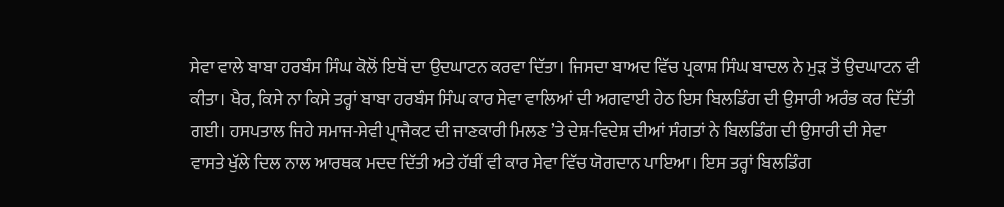ਸੇਵਾ ਵਾਲੇ ਬਾਬਾ ਹਰਬੰਸ ਸਿੰਘ ਕੋਲੋਂ ਇਥੋਂ ਦਾ ਉਦਘਾਟਨ ਕਰਵਾ ਦਿੱਤਾ। ਜਿਸਦਾ ਬਾਅਦ ਵਿੱਚ ਪ੍ਰਕਾਸ਼ ਸਿੰਘ ਬਾਦਲ ਨੇ ਮੁੜ ਤੋਂ ਉਦਘਾਟਨ ਵੀ ਕੀਤਾ। ਖੈਰ, ਕਿਸੇ ਨਾ ਕਿਸੇ ਤਰ੍ਹਾਂ ਬਾਬਾ ਹਰਬੰਸ ਸਿੰਘ ਕਾਰ ਸੇਵਾ ਵਾਲਿਆਂ ਦੀ ਅਗਵਾਈ ਹੇਠ ਇਸ ਬਿਲਡਿੰਗ ਦੀ ਉਸਾਰੀ ਅਰੰਭ ਕਰ ਦਿੱਤੀ ਗਈ। ਹਸਪਤਾਲ ਜਿਹੇ ਸਮਾਜ-ਸੇਵੀ ਪ੍ਰਾਜੈਕਟ ਦੀ ਜਾਣਕਾਰੀ ਮਿਲਣ ’ਤੇ ਦੇਸ਼-ਵਿਦੇਸ਼ ਦੀਆਂ ਸੰਗਤਾਂ ਨੇ ਬਿਲਡਿੰਗ ਦੀ ਉਸਾਰੀ ਦੀ ਸੇਵਾ ਵਾਸਤੇ ਖੁੱਲੇ ਦਿਲ ਨਾਲ ਆਰਥਕ ਮਦਦ ਦਿੱਤੀ ਅਤੇ ਹੱਥੀਂ ਵੀ ਕਾਰ ਸੇਵਾ ਵਿੱਚ ਯੋਗਦਾਨ ਪਾਇਆ। ਇਸ ਤਰ੍ਹਾਂ ਬਿਲਡਿੰਗ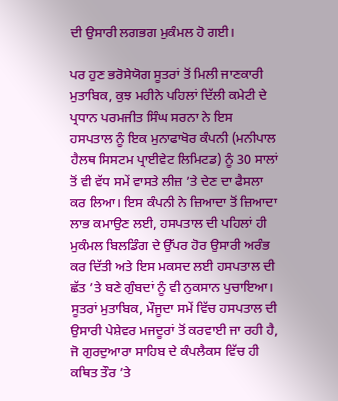ਦੀ ਉਸਾਰੀ ਲਗਭਗ ਮੁਕੰਮਲ ਹੋ ਗਈ।

ਪਰ ਹੁਣ ਭਰੋਸੇਯੋਗ ਸੂਤਰਾਂ ਤੋਂ ਮਿਲੀ ਜਾਣਕਾਰੀ ਮੁਤਾਬਿਕ, ਕੁਝ ਮਹੀਨੇ ਪਹਿਲਾਂ ਦਿੱਲੀ ਕਮੇਟੀ ਦੇ ਪ੍ਰਧਾਨ ਪਰਮਜੀਤ ਸਿੰਘ ਸਰਨਾ ਨੇ ਇਸ ਹਸਪਤਾਲ ਨੂੰ ਇਕ ਮੁਨਾਫਾਖੋਰ ਕੰਪਨੀ (ਮਨੀਪਾਲ ਹੈਲਥ ਸਿਸਟਮ ਪ੍ਰਾਈਵੇਟ ਲਿਮਿਟਡ) ਨੂੰ 30 ਸਾਲਾਂ ਤੋਂ ਵੀ ਵੱਧ ਸਮੇਂ ਵਾਸਤੇ ਲੀਜ਼ ’ਤੇ ਦੇਣ ਦਾ ਫੈਸਲਾ ਕਰ ਲਿਆ। ਇਸ ਕੰਪਨੀ ਨੇ ਜ਼ਿਆਦਾ ਤੋਂ ਜ਼ਿਆਦਾ ਲਾਭ ਕਮਾਉਣ ਲਈ, ਹਸਪਤਾਲ ਦੀ ਪਹਿਲਾਂ ਹੀ ਮੁਕੰਮਲ ਬਿਲਡਿੰਗ ਦੇ ਉੱਪਰ ਹੋਰ ਉਸਾਰੀ ਅਰੰਭ ਕਰ ਦਿੱਤੀ ਅਤੇ ਇਸ ਮਕਸਦ ਲਈ ਹਸਪਤਾਲ ਦੀ ਛੱਤ ’ਤੇ ਬਣੇ ਗੁੰਬਦਾਂ ਨੂੰ ਵੀ ਨੁਕਸਾਨ ਪੁਚਾਇਆ। ਸੂਤਰਾਂ ਮੁਤਾਬਿਕ, ਮੌਜੂਦਾ ਸਮੇਂ ਵਿੱਚ ਹਸਪਤਾਲ ਦੀ ਉਸਾਰੀ ਪੇਸ਼ੇਵਰ ਮਜਦੂਰਾਂ ਤੋਂ ਕਰਵਾਈ ਜਾ ਰਹੀ ਹੈ, ਜੋ ਗੁਰਦੁਆਰਾ ਸਾਹਿਬ ਦੇ ਕੰਪਲੈਕਸ ਵਿੱਚ ਹੀ ਕਥਿਤ ਤੌਰ ’ਤੇ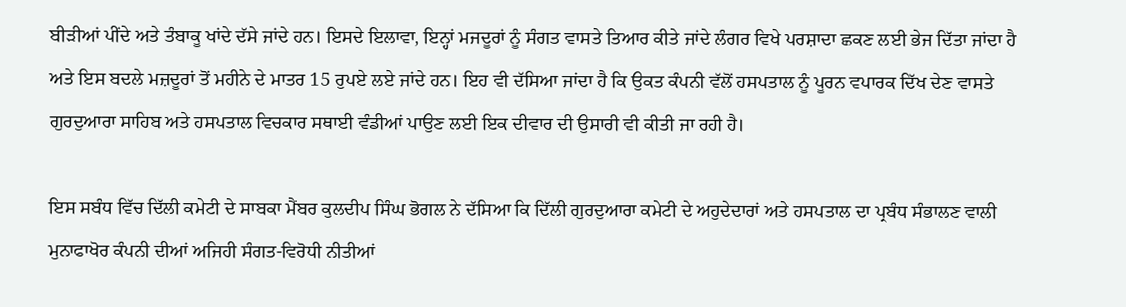ਬੀੜੀਆਂ ਪੀਂਦੇ ਅਤੇ ਤੰਬਾਕੂ ਖਾਂਦੇ ਦੱਸੇ ਜਾਂਦੇ ਹਨ। ਇਸਦੇ ਇਲਾਵਾ, ਇਨ੍ਹਾਂ ਮਜਦੂਰਾਂ ਨੂੰ ਸੰਗਤ ਵਾਸਤੇ ਤਿਆਰ ਕੀਤੇ ਜਾਂਦੇ ਲੰਗਰ ਵਿਖੇ ਪਰਸ਼ਾਦਾ ਛਕਣ ਲਈ ਭੇਜ ਦਿੱਤਾ ਜਾਂਦਾ ਹੈ ਅਤੇ ਇਸ ਬਦਲੇ ਮਜ਼ਦੂਰਾਂ ਤੋਂ ਮਹੀਨੇ ਦੇ ਮਾਤਰ 15 ਰੁਪਏ ਲਏ ਜਾਂਦੇ ਹਨ। ਇਹ ਵੀ ਦੱਸਿਆ ਜਾਂਦਾ ਹੈ ਕਿ ਉਕਤ ਕੰਪਨੀ ਵੱਲੋਂ ਹਸਪਤਾਲ ਨੂੰ ਪੂਰਨ ਵਪਾਰਕ ਦਿੱਖ ਦੇਣ ਵਾਸਤੇ ਗੁਰਦੁਆਰਾ ਸਾਹਿਬ ਅਤੇ ਹਸਪਤਾਲ ਵਿਚਕਾਰ ਸਥਾਈ ਵੰਡੀਆਂ ਪਾਉਣ ਲਈ ਇਕ ਦੀਵਾਰ ਦੀ ਉਸਾਰੀ ਵੀ ਕੀਤੀ ਜਾ ਰਹੀ ਹੈ।

ਇਸ ਸਬੰਧ ਵਿੱਚ ਦਿੱਲੀ ਕਮੇਟੀ ਦੇ ਸਾਬਕਾ ਮੈਂਬਰ ਕੁਲਦੀਪ ਸਿੰਘ ਭੋਗਲ ਨੇ ਦੱਸਿਆ ਕਿ ਦਿੱਲੀ ਗੁਰਦੁਆਰਾ ਕਮੇਟੀ ਦੇ ਅਹੁਦੇਦਾਰਾਂ ਅਤੇ ਹਸਪਤਾਲ ਦਾ ਪ੍ਰਬੰਧ ਸੰਭਾਲਣ ਵਾਲੀ ਮੁਨਾਫਾਖੋਰ ਕੰਪਨੀ ਦੀਆਂ ਅਜਿਹੀ ਸੰਗਤ-ਵਿਰੋਧੀ ਨੀਤੀਆਂ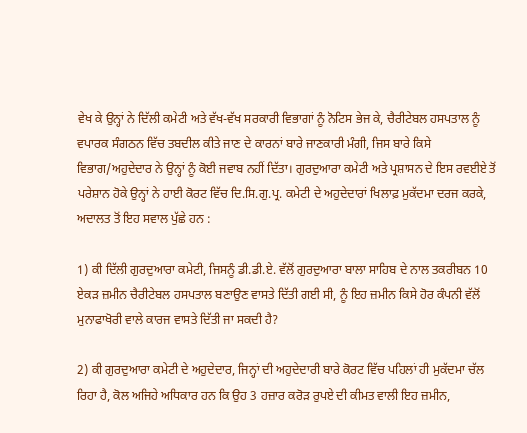ਵੇਖ ਕੇ ਉਨ੍ਹਾਂ ਨੇ ਦਿੱਲੀ ਕਮੇਟੀ ਅਤੇ ਵੱਖ-ਵੱਖ ਸਰਕਾਰੀ ਵਿਭਾਗਾਂ ਨੂੰ ਨੋਟਿਸ ਭੇਜ ਕੇ, ਚੈਰੀਟੇਬਲ ਹਸਪਤਾਲ ਨੂੰ ਵਪਾਰਕ ਸੰਗਠਨ ਵਿੱਚ ਤਬਦੀਲ ਕੀਤੇ ਜਾਣ ਦੇ ਕਾਰਨਾਂ ਬਾਰੇ ਜਾਣਕਾਰੀ ਮੰਗੀ, ਜਿਸ ਬਾਰੇ ਕਿਸੇ ਵਿਭਾਗ/ਅਹੁਦੇਦਾਰ ਨੇ ਉਨ੍ਹਾਂ ਨੂੰ ਕੋਈ ਜਵਾਬ ਨਹੀਂ ਦਿੱਤਾ। ਗੁਰਦੁਆਰਾ ਕਮੇਟੀ ਅਤੇ ਪ੍ਰਸ਼ਾਸਨ ਦੇ ਇਸ ਰਵਈਏ ਤੋਂ ਪਰੇਸ਼ਾਨ ਹੋਕੇ ਉਨ੍ਹਾਂ ਨੇ ਹਾਈ ਕੋਰਟ ਵਿੱਚ ਦਿ.ਸਿ.ਗੁ.ਪ੍ਰ. ਕਮੇਟੀ ਦੇ ਅਹੁਦੇਦਾਰਾਂ ਖਿਲਾਫ਼ ਮੁਕੱਦਮਾ ਦਰਜ ਕਰਕੇ, ਅਦਾਲਤ ਤੋਂ ਇਹ ਸਵਾਲ ਪੁੱਛੇ ਹਨ :

1) ਕੀ ਦਿੱਲੀ ਗੁਰਦੁਆਰਾ ਕਮੇਟੀ, ਜਿਸਨੂੰ ਡੀ.ਡੀ.ਏ. ਵੱਲੋਂ ਗੁਰਦੁਆਰਾ ਬਾਲਾ ਸਾਹਿਬ ਦੇ ਨਾਲ ਤਕਰੀਬਨ 10 ਏਕੜ ਜ਼ਮੀਨ ਚੈਰੀਟੇਬਲ ਹਸਪਤਾਲ ਬਣਾਉਣ ਵਾਸਤੇ ਦਿੱਤੀ ਗਈ ਸੀ, ਨੂੰ ਇਹ ਜ਼ਮੀਨ ਕਿਸੇ ਹੋਰ ਕੰਪਨੀ ਵੱਲੋਂ ਮੁਨਾਫਾਖੋਰੀ ਵਾਲੇ ਕਾਰਜ ਵਾਸਤੇ ਦਿੱਤੀ ਜਾ ਸਕਦੀ ਹੈ?

2) ਕੀ ਗੁਰਦੁਆਰਾ ਕਮੇਟੀ ਦੇ ਅਹੁਦੇਦਾਰ, ਜਿਨ੍ਹਾਂ ਦੀ ਅਹੁਦੇਦਾਰੀ ਬਾਰੇ ਕੋਰਟ ਵਿੱਚ ਪਹਿਲਾਂ ਹੀ ਮੁਕੱਦਮਾ ਚੱਲ ਰਿਹਾ ਹੈ, ਕੋਲ ਅਜਿਹੇ ਅਧਿਕਾਰ ਹਨ ਕਿ ਉਹ 3 ਹਜ਼ਾਰ ਕਰੋੜ ਰੁਪਏ ਦੀ ਕੀਮਤ ਵਾਲੀ ਇਹ ਜ਼ਮੀਨ,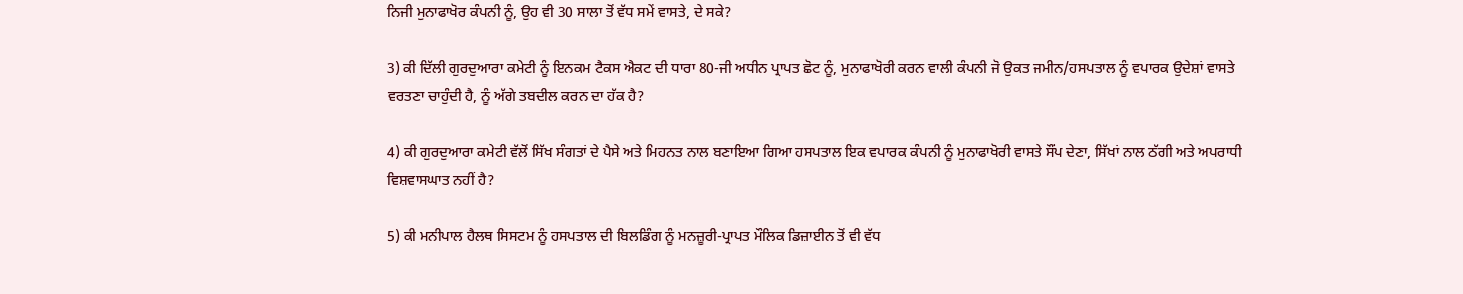ਨਿਜੀ ਮੁਨਾਫਾਖੋਰ ਕੰਪਨੀ ਨੂੰ, ਉਹ ਵੀ 30 ਸਾਲਾ ਤੋਂ ਵੱਧ ਸਮੇਂ ਵਾਸਤੇ, ਦੇ ਸਕੇ?

3) ਕੀ ਦਿੱਲੀ ਗੁਰਦੁਆਰਾ ਕਮੇਟੀ ਨੂੰ ਇਨਕਮ ਟੈਕਸ ਐਕਟ ਦੀ ਧਾਰਾ 80-ਜੀ ਅਧੀਨ ਪ੍ਰਾਪਤ ਛੋਟ ਨੂੰ, ਮੁਨਾਫਾਖੋਰੀ ਕਰਨ ਵਾਲੀ ਕੰਪਨੀ ਜੋ ਉਕਤ ਜਮੀਨ/ਹਸਪਤਾਲ ਨੂੰ ਵਪਾਰਕ ਉਦੇਸ਼ਾਂ ਵਾਸਤੇ ਵਰਤਣਾ ਚਾਹੁੰਦੀ ਹੈ, ਨੂੰ ਅੱਗੇ ਤਬਦੀਲ ਕਰਨ ਦਾ ਹੱਕ ਹੈ?

4) ਕੀ ਗੁਰਦੁਆਰਾ ਕਮੇਟੀ ਵੱਲੋਂ ਸਿੱਖ ਸੰਗਤਾਂ ਦੇ ਪੈਸੇ ਅਤੇ ਮਿਹਨਤ ਨਾਲ ਬਣਾਇਆ ਗਿਆ ਹਸਪਤਾਲ ਇਕ ਵਪਾਰਕ ਕੰਪਨੀ ਨੂੰ ਮੁਨਾਫਾਖੋਰੀ ਵਾਸਤੇ ਸੌਂਪ ਦੇਣਾ, ਸਿੱਖਾਂ ਨਾਲ ਠੱਗੀ ਅਤੇ ਅਪਰਾਧੀ ਵਿਸ਼ਵਾਸਘਾਤ ਨਹੀਂ ਹੈ?

5) ਕੀ ਮਨੀਪਾਲ ਹੈਲਥ ਸਿਸਟਮ ਨੂੰ ਹਸਪਤਾਲ ਦੀ ਬਿਲਡਿੰਗ ਨੂੰ ਮਨਜ਼ੂਰੀ-ਪ੍ਰਾਪਤ ਮੌਲਿਕ ਡਿਜ਼ਾਈਨ ਤੋਂ ਵੀ ਵੱਧ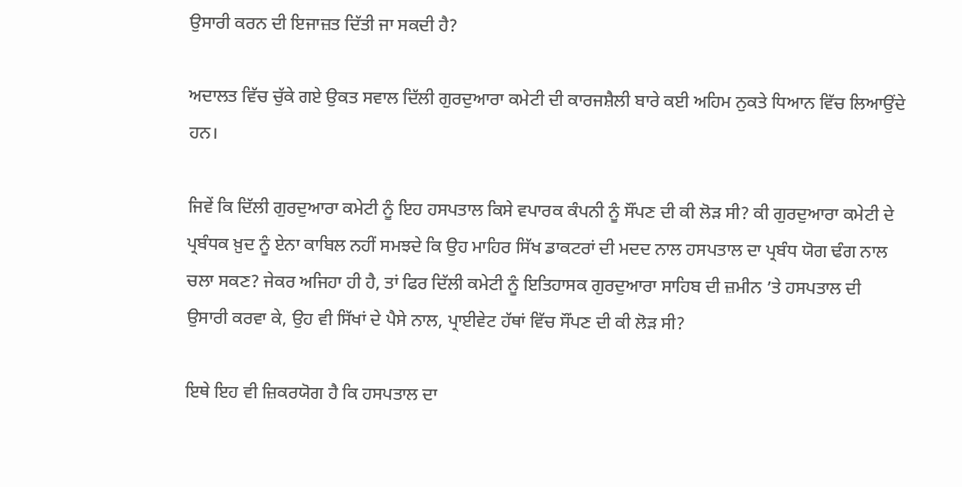ਉਸਾਰੀ ਕਰਨ ਦੀ ਇਜਾਜ਼ਤ ਦਿੱਤੀ ਜਾ ਸਕਦੀ ਹੈ?

ਅਦਾਲਤ ਵਿੱਚ ਚੁੱਕੇ ਗਏ ਉਕਤ ਸਵਾਲ ਦਿੱਲੀ ਗੁਰਦੁਆਰਾ ਕਮੇਟੀ ਦੀ ਕਾਰਜਸ਼ੈਲੀ ਬਾਰੇ ਕਈ ਅਹਿਮ ਨੁਕਤੇ ਧਿਆਨ ਵਿੱਚ ਲਿਆਉਂਦੇ ਹਨ।

ਜਿਵੇਂ ਕਿ ਦਿੱਲੀ ਗੁਰਦੁਆਰਾ ਕਮੇਟੀ ਨੂੰ ਇਹ ਹਸਪਤਾਲ ਕਿਸੇ ਵਪਾਰਕ ਕੰਪਨੀ ਨੂੰ ਸੌਂਪਣ ਦੀ ਕੀ ਲੋੜ ਸੀ? ਕੀ ਗੁਰਦੁਆਰਾ ਕਮੇਟੀ ਦੇ ਪ੍ਰਬੰਧਕ ਖ਼ੁਦ ਨੂੰ ਏਨਾ ਕਾਬਿਲ ਨਹੀਂ ਸਮਝਦੇ ਕਿ ਉਹ ਮਾਹਿਰ ਸਿੱਖ ਡਾਕਟਰਾਂ ਦੀ ਮਦਦ ਨਾਲ ਹਸਪਤਾਲ ਦਾ ਪ੍ਰਬੰਧ ਯੋਗ ਢੰਗ ਨਾਲ ਚਲਾ ਸਕਣ? ਜੇਕਰ ਅਜਿਹਾ ਹੀ ਹੈ, ਤਾਂ ਫਿਰ ਦਿੱਲੀ ਕਮੇਟੀ ਨੂੰ ਇਤਿਹਾਸਕ ਗੁਰਦੁਆਰਾ ਸਾਹਿਬ ਦੀ ਜ਼ਮੀਨ ’ਤੇ ਹਸਪਤਾਲ ਦੀ ਉਸਾਰੀ ਕਰਵਾ ਕੇ, ਉਹ ਵੀ ਸਿੱਖਾਂ ਦੇ ਪੈਸੇ ਨਾਲ, ਪ੍ਰਾਈਵੇਟ ਹੱਥਾਂ ਵਿੱਚ ਸੌਂਪਣ ਦੀ ਕੀ ਲੋੜ ਸੀ?

ਇਥੇ ਇਹ ਵੀ ਜ਼ਿਕਰਯੋਗ ਹੈ ਕਿ ਹਸਪਤਾਲ ਦਾ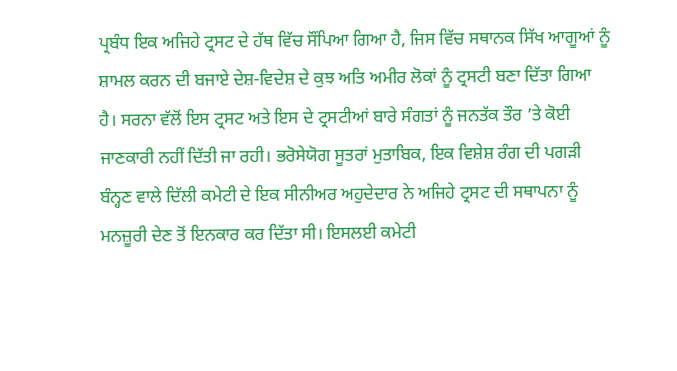ਪ੍ਰਬੰਧ ਇਕ ਅਜਿਹੇ ਟ੍ਰਸਟ ਦੇ ਹੱਥ ਵਿੱਚ ਸੌਂਪਿਆ ਗਿਆ ਹੈ, ਜਿਸ ਵਿੱਚ ਸਥਾਨਕ ਸਿੱਖ ਆਗੂਆਂ ਨੂੰ ਸ਼ਾਮਲ ਕਰਨ ਦੀ ਬਜਾਏ ਦੇਸ਼-ਵਿਦੇਸ਼ ਦੇ ਕੁਝ ਅਤਿ ਅਮੀਰ ਲੋਕਾਂ ਨੂੰ ਟ੍ਰਸਟੀ ਬਣਾ ਦਿੱਤਾ ਗਿਆ ਹੈ। ਸਰਨਾ ਵੱਲੋਂ ਇਸ ਟ੍ਰਸਟ ਅਤੇ ਇਸ ਦੇ ਟ੍ਰਸਟੀਆਂ ਬਾਰੇ ਸੰਗਤਾਂ ਨੂੰ ਜਨਤੱਕ ਤੌਰ ’ਤੇ ਕੋਈ ਜਾਣਕਾਰੀ ਨਹੀਂ ਦਿੱਤੀ ਜਾ ਰਹੀ। ਭਰੋਸੇਯੋਗ ਸੂਤਰਾਂ ਮੁਤਾਬਿਕ, ਇਕ ਵਿਸ਼ੇਸ਼ ਰੰਗ ਦੀ ਪਗੜੀ ਬੰਨ੍ਹਣ ਵਾਲੇ ਦਿੱਲੀ ਕਮੇਟੀ ਦੇ ਇਕ ਸੀਨੀਅਰ ਅਹੁਦੇਦਾਰ ਨੇ ਅਜਿਹੇ ਟ੍ਰਸਟ ਦੀ ਸਥਾਪਨਾ ਨੂੰ ਮਨਜ਼ੂਰੀ ਦੇਣ ਤੋਂ ਇਨਕਾਰ ਕਰ ਦਿੱਤਾ ਸੀ। ਇਸਲਈ ਕਮੇਟੀ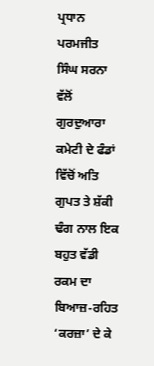ਪ੍ਰਧਾਨ ਪਰਮਜੀਤ ਸਿੰਘ ਸਰਨਾ ਵੱਲੋਂ ਗੁਰਦੁਆਰਾ ਕਮੇਟੀ ਦੇ ਫੰਡਾਂ ਵਿੱਚੋਂ ਅਤਿ ਗੁਪਤ ਤੇ ਸ਼ੱਕੀ ਢੰਗ ਨਾਲ ਇਕ ਬਹੁਤ ਵੱਡੀ ਰਕਮ ਦਾ ਬਿਆਜ਼-ਰਹਿਤ ‘ਕਰਜ਼ਾ’ ਦੇ ਕੇ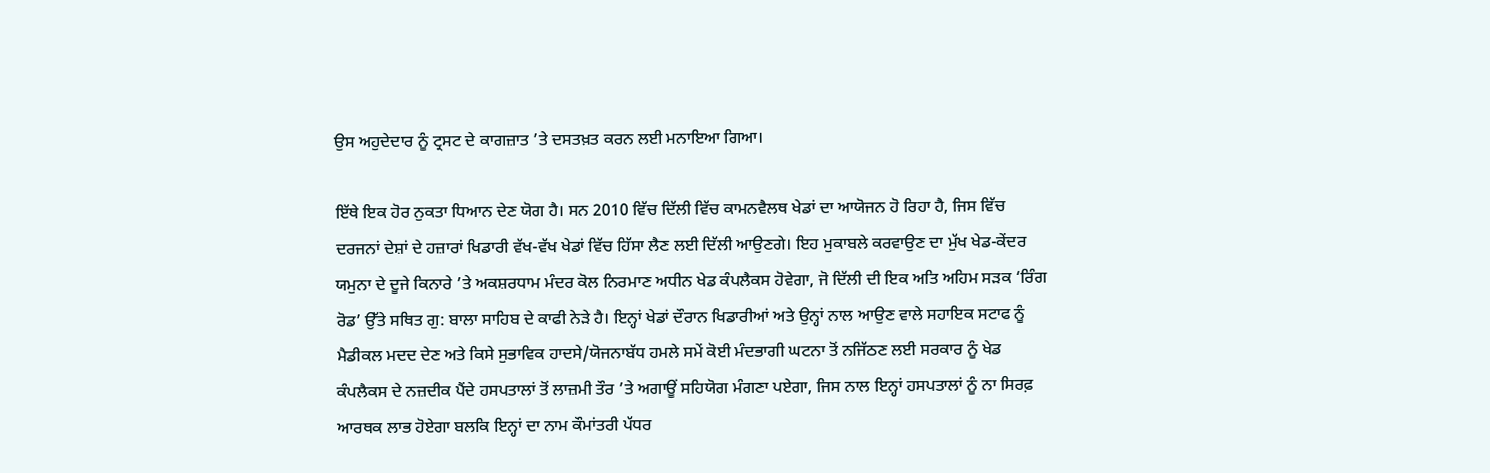ਉਸ ਅਹੁਦੇਦਾਰ ਨੂੰ ਟ੍ਰਸਟ ਦੇ ਕਾਗਜ਼ਾਤ ’ਤੇ ਦਸਤਖ਼ਤ ਕਰਨ ਲਈ ਮਨਾਇਆ ਗਿਆ।

ਇੱਥੇ ਇਕ ਹੋਰ ਨੁਕਤਾ ਧਿਆਨ ਦੇਣ ਯੋਗ ਹੈ। ਸਨ 2010 ਵਿੱਚ ਦਿੱਲੀ ਵਿੱਚ ਕਾਮਨਵੈਲਥ ਖੇਡਾਂ ਦਾ ਆਯੋਜਨ ਹੋ ਰਿਹਾ ਹੈ, ਜਿਸ ਵਿੱਚ ਦਰਜਨਾਂ ਦੇਸ਼ਾਂ ਦੇ ਹਜ਼ਾਰਾਂ ਖਿਡਾਰੀ ਵੱਖ-ਵੱਖ ਖੇਡਾਂ ਵਿੱਚ ਹਿੱਸਾ ਲੈਣ ਲਈ ਦਿੱਲੀ ਆਉਣਗੇ। ਇਹ ਮੁਕਾਬਲੇ ਕਰਵਾਉਣ ਦਾ ਮੁੱਖ ਖੇਡ-ਕੇਂਦਰ ਯਮੁਨਾ ਦੇ ਦੂਜੇ ਕਿਨਾਰੇ ’ਤੇ ਅਕਸ਼ਰਧਾਮ ਮੰਦਰ ਕੋਲ ਨਿਰਮਾਣ ਅਧੀਨ ਖੇਡ ਕੰਪਲੈਕਸ ਹੋਵੇਗਾ, ਜੋ ਦਿੱਲੀ ਦੀ ਇਕ ਅਤਿ ਅਹਿਮ ਸੜਕ ‘ਰਿੰਗ ਰੋਡ’ ਉੱਤੇ ਸਥਿਤ ਗੁ: ਬਾਲਾ ਸਾਹਿਬ ਦੇ ਕਾਫੀ ਨੇੜੇ ਹੈ। ਇਨ੍ਹਾਂ ਖੇਡਾਂ ਦੌਰਾਨ ਖਿਡਾਰੀਆਂ ਅਤੇ ਉਨ੍ਹਾਂ ਨਾਲ ਆਉਣ ਵਾਲੇ ਸਹਾਇਕ ਸਟਾਫ ਨੂੰ ਮੈਡੀਕਲ ਮਦਦ ਦੇਣ ਅਤੇ ਕਿਸੇ ਸੁਭਾਵਿਕ ਹਾਦਸੇ/ਯੋਜਨਾਬੱਧ ਹਮਲੇ ਸਮੇਂ ਕੋਈ ਮੰਦਭਾਗੀ ਘਟਨਾ ਤੋਂ ਨਜਿੱਠਣ ਲਈ ਸਰਕਾਰ ਨੂੰ ਖੇਡ ਕੰਪਲੈਕਸ ਦੇ ਨਜ਼ਦੀਕ ਪੈਂਦੇ ਹਸਪਤਾਲਾਂ ਤੋਂ ਲਾਜ਼ਮੀ ਤੌਰ ’ਤੇ ਅਗਾਊਂ ਸਹਿਯੋਗ ਮੰਗਣਾ ਪਏਗਾ, ਜਿਸ ਨਾਲ ਇਨ੍ਹਾਂ ਹਸਪਤਾਲਾਂ ਨੂੰ ਨਾ ਸਿਰਫ਼ ਆਰਥਕ ਲਾਭ ਹੋਏਗਾ ਬਲਕਿ ਇਨ੍ਹਾਂ ਦਾ ਨਾਮ ਕੌਮਾਂਤਰੀ ਪੱਧਰ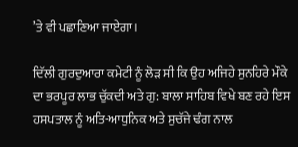’ਤੇ ਵੀ ਪਛਾਣਿਆ ਜਾਏਗਾ।

ਦਿੱਲੀ ਗੁਰਦੁਆਰਾ ਕਮੇਟੀ ਨੂੰ ਲੋੜ ਸੀ ਕਿ ਉਹ ਅਜਿਹੇ ਸੁਨਹਿਰੇ ਮੌਕੇ ਦਾ ਭਰਪੂਰ ਲਾਭ ਚੁੱਕਦੀ ਅਤੇ ਗੁ: ਬਾਲਾ ਸਾਹਿਬ ਵਿਖੇ ਬਣ ਰਹੇ ਇਸ ਹਸਪਤਾਲ ਨੂੰ ਅਤਿ-ਆਧੁਨਿਕ ਅਤੇ ਸੁਚੱਜੇ ਢੰਗ ਨਾਲ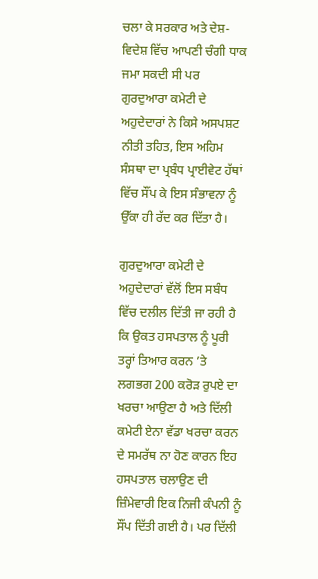ਚਲਾ ਕੇ ਸਰਕਾਰ ਅਤੇ ਦੇਸ਼-ਵਿਦੇਸ਼ ਵਿੱਚ ਆਪਣੀ ਚੰਗੀ ਧਾਕ ਜਮਾ ਸਕਦੀ ਸੀ ਪਰ ਗੁਰਦੁਆਰਾ ਕਮੇਟੀ ਦੇ ਅਹੁਦੇਦਾਰਾਂ ਨੇ ਕਿਸੇ ਅਸਪਸ਼ਟ ਨੀਤੀ ਤਹਿਤ, ਇਸ ਅਹਿਮ ਸੰਸਥਾ ਦਾ ਪ੍ਰਬੰਧ ਪ੍ਰਾਈਵੇਟ ਹੱਥਾਂ ਵਿੱਚ ਸੌਂਪ ਕੇ ਇਸ ਸੰਭਾਵਨਾ ਨੂੰ ਉੱਕਾ ਹੀ ਰੱਦ ਕਰ ਦਿੱਤਾ ਹੈ।

ਗੁਰਦੁਆਰਾ ਕਮੇਟੀ ਦੇ ਅਹੁਦੇਦਾਰਾਂ ਵੱਲੋਂ ਇਸ ਸਬੰਧ ਵਿੱਚ ਦਲੀਲ ਦਿੱਤੀ ਜਾ ਰਹੀ ਹੈ ਕਿ ਉਕਤ ਹਸਪਤਾਲ ਨੂੰ ਪੂਰੀ ਤਰ੍ਹਾਂ ਤਿਆਰ ਕਰਨ ’ਤੇ ਲਗਭਗ 200 ਕਰੋੜ ਰੁਪਏ ਦਾ ਖਰਚਾ ਆਉਣਾ ਹੈ ਅਤੇ ਦਿੱਲੀ ਕਮੇਟੀ ਏਨਾ ਵੱਡਾ ਖਰਚਾ ਕਰਨ ਦੇ ਸਮਰੱਥ ਨਾ ਹੋਣ ਕਾਰਨ ਇਹ ਹਸਪਤਾਲ ਚਲਾਉਣ ਦੀ ਜ਼ਿੰਮੇਵਾਰੀ ਇਕ ਨਿਜੀ ਕੰਪਨੀ ਨੂੰ ਸੌਂਪ ਦਿੱਤੀ ਗਈ ਹੈ। ਪਰ ਦਿੱਲੀ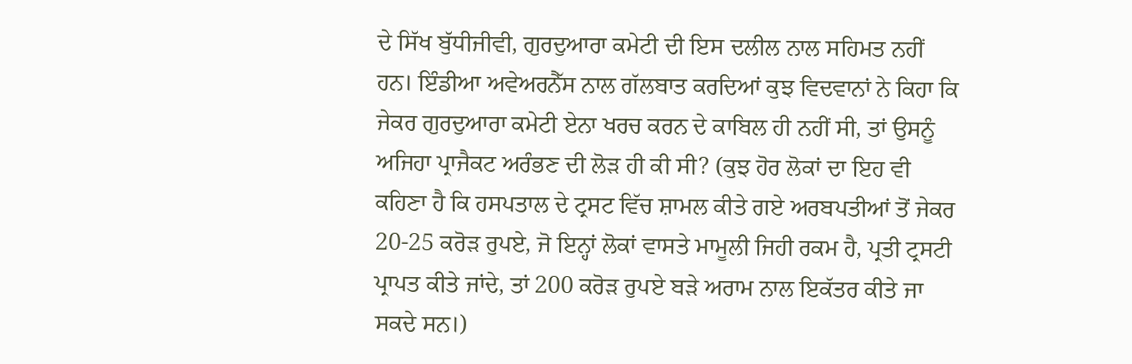ਦੇ ਸਿੱਖ ਬੁੱਧੀਜੀਵੀ, ਗੁਰਦੁਆਰਾ ਕਮੇਟੀ ਦੀ ਇਸ ਦਲੀਲ ਨਾਲ ਸਹਿਮਤ ਨਹੀਂ ਹਨ। ਇੰਡੀਆ ਅਵੇਅਰਨੈੱਸ ਨਾਲ ਗੱਲਬਾਤ ਕਰਦਿਆਂ ਕੁਝ ਵਿਦਵਾਨਾਂ ਨੇ ਕਿਹਾ ਕਿ ਜੇਕਰ ਗੁਰਦੁਆਰਾ ਕਮੇਟੀ ਏਨਾ ਖਰਚ ਕਰਨ ਦੇ ਕਾਬਿਲ ਹੀ ਨਹੀਂ ਸੀ, ਤਾਂ ਉਸਨੂੰ ਅਜਿਹਾ ਪ੍ਰਾਜੈਕਟ ਅਰੰਭਣ ਦੀ ਲੋੜ ਹੀ ਕੀ ਸੀ? (ਕੁਝ ਹੋਰ ਲੋਕਾਂ ਦਾ ਇਹ ਵੀ ਕਹਿਣਾ ਹੈ ਕਿ ਹਸਪਤਾਲ ਦੇ ਟ੍ਰਸਟ ਵਿੱਚ ਸ਼ਾਮਲ ਕੀਤੇ ਗਏ ਅਰਬਪਤੀਆਂ ਤੋਂ ਜੇਕਰ 20-25 ਕਰੋੜ ਰੁਪਏ, ਜੋ ਇਨ੍ਹਾਂ ਲੋਕਾਂ ਵਾਸਤੇ ਮਾਮੂਲੀ ਜਿਹੀ ਰਕਮ ਹੈ, ਪ੍ਰਤੀ ਟ੍ਰਸਟੀ ਪ੍ਰਾਪਤ ਕੀਤੇ ਜਾਂਦੇ, ਤਾਂ 200 ਕਰੋੜ ਰੁਪਏ ਬੜੇ ਅਰਾਮ ਨਾਲ ਇਕੱਤਰ ਕੀਤੇ ਜਾ ਸਕਦੇ ਸਨ।)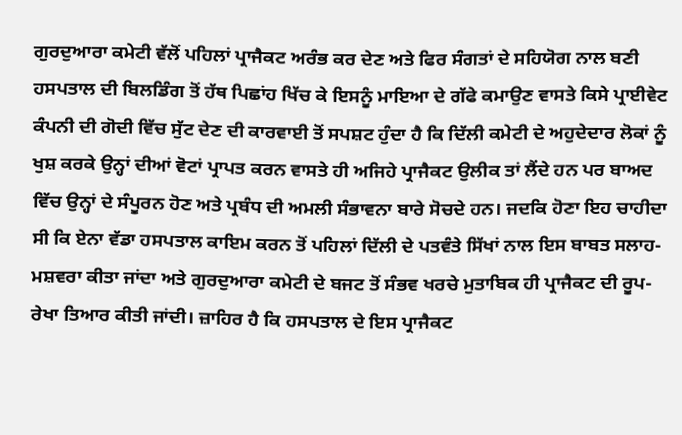ਗੁਰਦੁਆਰਾ ਕਮੇਟੀ ਵੱਲੋਂ ਪਹਿਲਾਂ ਪ੍ਰਾਜੈਕਟ ਅਰੰਭ ਕਰ ਦੇਣ ਅਤੇ ਫਿਰ ਸੰਗਤਾਂ ਦੇ ਸਹਿਯੋਗ ਨਾਲ ਬਣੀ ਹਸਪਤਾਲ ਦੀ ਬਿਲਡਿੰਗ ਤੋਂ ਹੱਥ ਪਿਛਾਂਹ ਖਿੱਚ ਕੇ ਇਸਨੂੰ ਮਾਇਆ ਦੇ ਗੱਫੇ ਕਮਾਉਣ ਵਾਸਤੇ ਕਿਸੇ ਪ੍ਰਾਈਵੇਟ ਕੰਪਨੀ ਦੀ ਗੋਦੀ ਵਿੱਚ ਸੁੱਟ ਦੇਣ ਦੀ ਕਾਰਵਾਈ ਤੋਂ ਸਪਸ਼ਟ ਹੁੰਦਾ ਹੈ ਕਿ ਦਿੱਲੀ ਕਮੇਟੀ ਦੇ ਅਹੁਦੇਦਾਰ ਲੋਕਾਂ ਨੂੰ ਖੁਸ਼ ਕਰਕੇ ਉਨ੍ਹਾਂ ਦੀਆਂ ਵੋਟਾਂ ਪ੍ਰਾਪਤ ਕਰਨ ਵਾਸਤੇ ਹੀ ਅਜਿਹੇ ਪ੍ਰਾਜੈਕਟ ਉਲੀਕ ਤਾਂ ਲੈਂਦੇ ਹਨ ਪਰ ਬਾਅਦ ਵਿੱਚ ਉਨ੍ਹਾਂ ਦੇ ਸੰਪੂਰਨ ਹੋਣ ਅਤੇ ਪ੍ਰਬੰਧ ਦੀ ਅਮਲੀ ਸੰਭਾਵਨਾ ਬਾਰੇ ਸੋਚਦੇ ਹਨ। ਜਦਕਿ ਹੋਣਾ ਇਹ ਚਾਹੀਦਾ ਸੀ ਕਿ ਏਨਾ ਵੱਡਾ ਹਸਪਤਾਲ ਕਾਇਮ ਕਰਨ ਤੋਂ ਪਹਿਲਾਂ ਦਿੱਲੀ ਦੇ ਪਤਵੰਤੇ ਸਿੱਖਾਂ ਨਾਲ ਇਸ ਬਾਬਤ ਸਲਾਹ-ਮਸ਼ਵਰਾ ਕੀਤਾ ਜਾਂਦਾ ਅਤੇ ਗੁਰਦੁਆਰਾ ਕਮੇਟੀ ਦੇ ਬਜਟ ਤੋਂ ਸੰਭਵ ਖਰਚੇ ਮੁਤਾਬਿਕ ਹੀ ਪ੍ਰਾਜੈਕਟ ਦੀ ਰੂਪ-ਰੇਖਾ ਤਿਆਰ ਕੀਤੀ ਜਾਂਦੀ। ਜ਼ਾਹਿਰ ਹੈ ਕਿ ਹਸਪਤਾਲ ਦੇ ਇਸ ਪ੍ਰਾਜੈਕਟ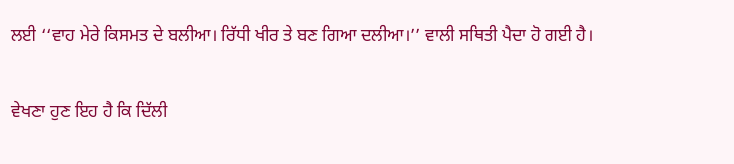ਲਈ ‘‘ਵਾਹ ਮੇਰੇ ਕਿਸਮਤ ਦੇ ਬਲੀਆ। ਰਿੱਧੀ ਖੀਰ ਤੇ ਬਣ ਗਿਆ ਦਲੀਆ।’’ ਵਾਲੀ ਸਥਿਤੀ ਪੈਦਾ ਹੋ ਗਈ ਹੈ।

ਵੇਖਣਾ ਹੁਣ ਇਹ ਹੈ ਕਿ ਦਿੱਲੀ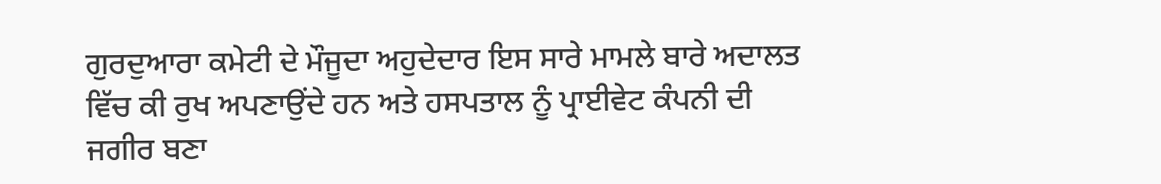ਗੁਰਦੁਆਰਾ ਕਮੇਟੀ ਦੇ ਮੌਜੂਦਾ ਅਹੁਦੇਦਾਰ ਇਸ ਸਾਰੇ ਮਾਮਲੇ ਬਾਰੇ ਅਦਾਲਤ ਵਿੱਚ ਕੀ ਰੁਖ ਅਪਣਾਉਂਦੇ ਹਨ ਅਤੇ ਹਸਪਤਾਲ ਨੂੰ ਪ੍ਰਾਈਵੇਟ ਕੰਪਨੀ ਦੀ ਜਗੀਰ ਬਣਾ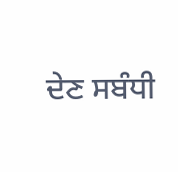ਦੇਣ ਸਬੰਧੀ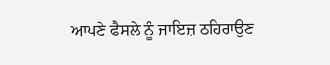ਆਪਣੇ ਫੈਸਲੇ ਨੂੰ ਜਾਇਜ਼ ਠਹਿਰਾਉਣ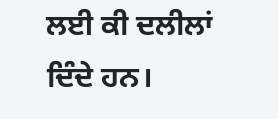ਲਈ ਕੀ ਦਲੀਲਾਂ ਦਿੰਦੇ ਹਨ।